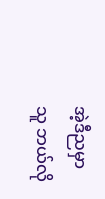အဲ့ဒီညမှာ သူ ဘယ်လို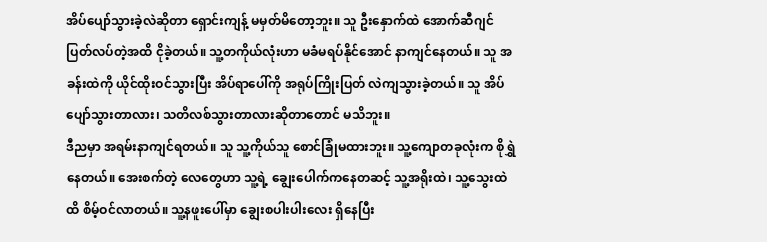အိပ်ပျော်သွားခဲ့လဲဆိုတာ ရှောင်းကျန့် မမှတ်မိတော့ဘူး။ သူ ဦးနှောက်ထဲ အောက်ဆီဂျင် ပြတ်လပ်တဲ့အထိ ငိုခဲ့တယ်။ သူ့တကိုယ်လုံးဟာ မခံမရပ်နိုင်အောင် နာကျင်နေတယ်။ သူ အခန်းထဲကို ယိုင်ထိုးဝင်သွားပြီး အိပ်ရာပေါ်ကို အရုပ်ကြိုးပြတ် လဲကျသွားခဲ့တယ်။ သူ အိပ်ပျော်သွားတာလား၊ သတိလစ်သွားတာလားဆိုတာတောင် မသိဘူး။
ဒီညမှာ အရမ်းနာကျင်ရတယ်။ သူ သူ့ကိုယ်သူ စောင်ခြုံမထားဘူး။ သူ့ကျောတခုလုံးက စိုရွှဲနေတယ်။ အေးစက်တဲ့ လေတွေဟာ သူ့ရဲ့ ချွေးပေါက်ကနေတဆင့် သူ့အရိုးထဲ၊ သူ့သွေးထဲထိ စိမ့်ဝင်လာတယ်။ သူ့နဖူးပေါ်မှာ ချွေးစပါးပါးလေး ရှိနေပြီး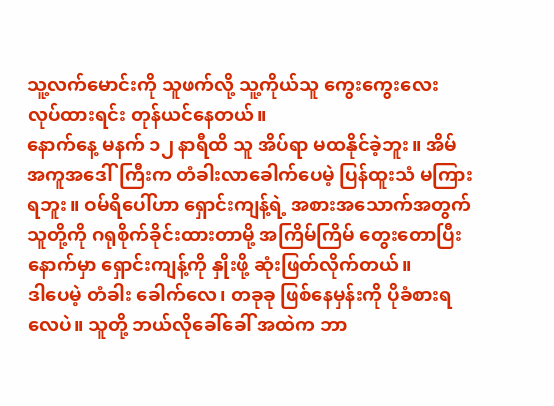သူ့လက်မောင်းကို သူဖက်လို့ သူ့ကိုယ်သူ ကွေးကွေးလေး လုပ်ထားရင်း တုန်ယင်နေတယ်။
နောက်နေ့ မနက် ၁၂ နာရီထိ သူ အိပ်ရာ မထနိုင်ခဲ့ဘူး။ အိမ်အကူအဒေါ်ကြီးက တံခါးလာခေါက်ပေမဲ့ ပြန်ထူးသံ မကြားရဘူး။ ဝမ်ရိပေါ်ဟာ ရှောင်းကျန့်ရဲ့ အစားအသောက်အတွက် သူတို့ကို ဂရုစိုက်ခိုင်းထားတာမို့ အကြိမ်ကြိမ် တွေးတောပြီးနောက်မှာ ရှောင်းကျန့်ကို နှိုးဖို့ ဆုံးဖြတ်လိုက်တယ်။
ဒါပေမဲ့ တံခါး ခေါက်လေ၊ တခုခု ဖြစ်နေမှန်းကို ပိုခံစားရလေပဲ။ သူတို့ ဘယ်လိုခေါ်ခေါ် အထဲက ဘာ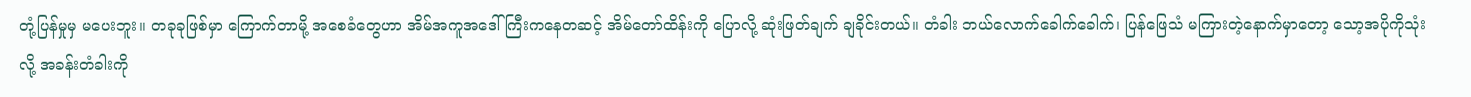တုံ့ပြန်မှုမှ မပေးဘူး။ တခုခုဖြစ်မှာ ကြောက်တာမို့ အစေခံတွေဟာ အိမ်အကူအဒေါ်ကြီးကနေတဆင့် အိမ်တော်ထိန်းကို ပြောလို့ ဆုံးဖြတ်ချက် ချခိုင်းတယ်။ တံခါး ဘယ်လောက်ခေါက်ခေါက်၊ ပြန်ဖြေသံ မကြားတဲ့နောက်မှာတော့ သော့အပိုကိုသုံးလို့ အခန်းတံခါးကို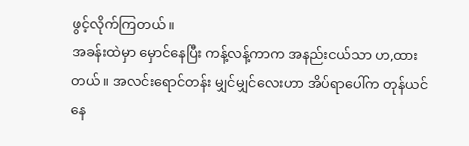ဖွင့်လိုက်ကြတယ်။
အခန်းထဲမှာ မှောင်နေပြီး ကန့်လန့်ကာက အနည်းငယ်သာ ဟ,ထားတယ်။ အလင်းရောင်တန်း မျှင်မျှင်လေးဟာ အိပ်ရာပေါ်က တုန်ယင်နေ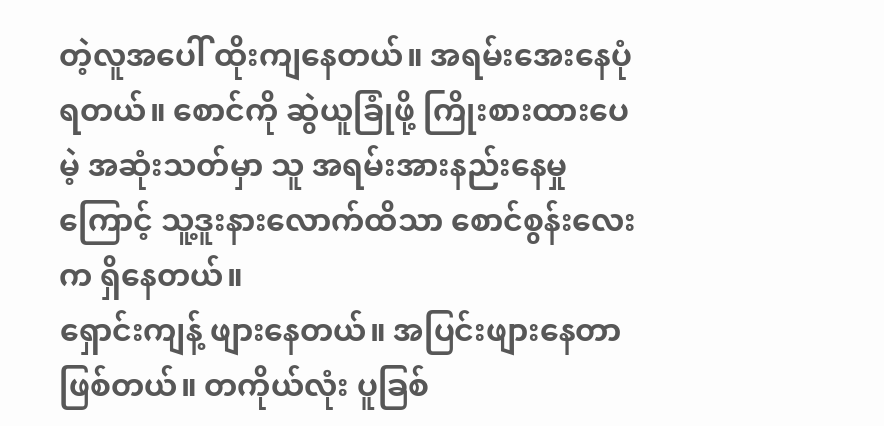တဲ့လူအပေါ် ထိုးကျနေတယ်။ အရမ်းအေးနေပုံရတယ်။ စောင်ကို ဆွဲယူခြုံဖို့ ကြိုးစားထားပေမဲ့ အဆုံးသတ်မှာ သူ အရမ်းအားနည်းနေမှုကြောင့် သူ့ဒူးနားလောက်ထိသာ စောင်စွန်းလေးက ရှိနေတယ်။
ရှောင်းကျန့် ဖျားနေတယ်။ အပြင်းဖျားနေတာဖြစ်တယ်။ တကိုယ်လုံး ပူခြစ်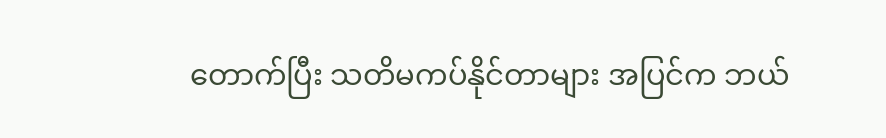တောက်ပြီး သတိမကပ်နိုင်တာများ အပြင်က ဘယ်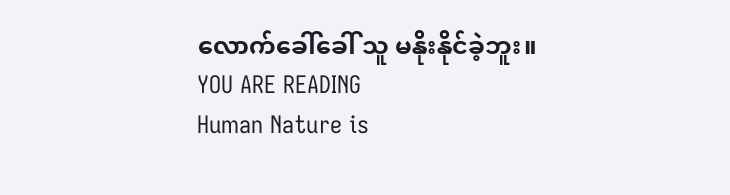လောက်ခေါ်ခေါ် သူ မနိုးနိုင်ခဲ့ဘူး။
YOU ARE READING
Human Nature is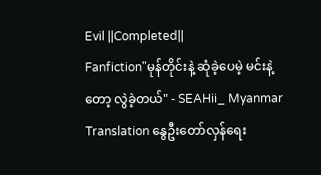Evil ||Completed||
Fanfiction"မုန်တိုင်းနဲ့ ဆုံခဲ့ပေမဲ့ မင်းနဲ့တော့ လွဲခဲ့တယ်" - SEAHii_ Myanmar Translation နွေဦးတော်လှန်ရေး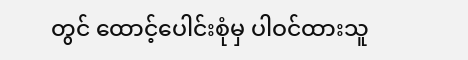တွင် ထောင့်ပေါင်းစုံမှ ပါဝင်ထားသူ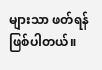များသာ ဖတ်ရန်ဖြစ်ပါတယ်။